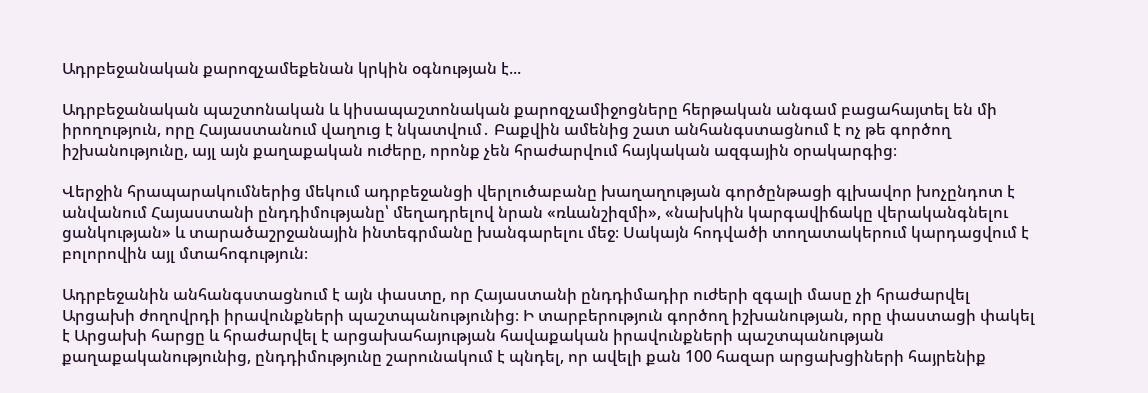Ադրբեջանական քարոզչամեքենան կրկին օգնության է...

Ադրբեջանական պաշտոնական և կիսապաշտոնական քարոզչամիջոցները հերթական անգամ բացահայտել են մի իրողություն, որը Հայաստանում վաղուց է նկատվում․ Բաքվին ամենից շատ անհանգստացնում է ոչ թե գործող իշխանությունը, այլ այն քաղաքական ուժերը, որոնք չեն հրաժարվում հայկական ազգային օրակարգից։

Վերջին հրապարակումներից մեկում ադրբեջանցի վերլուծաբանը խաղաղության գործընթացի գլխավոր խոչընդոտ է անվանում Հայաստանի ընդդիմությանը՝ մեղադրելով նրան «ռևանշիզմի», «նախկին կարգավիճակը վերականգնելու ցանկության» և տարածաշրջանային ինտեգրմանը խանգարելու մեջ։ Սակայն հոդվածի տողատակերում կարդացվում է բոլորովին այլ մտահոգություն։

Ադրբեջանին անհանգստացնում է այն փաստը, որ Հայաստանի ընդդիմադիր ուժերի զգալի մասը չի հրաժարվել Արցախի ժողովրդի իրավունքների պաշտպանությունից։ Ի տարբերություն գործող իշխանության, որը փաստացի փակել է Արցախի հարցը և հրաժարվել է արցախահայության հավաքական իրավունքների պաշտպանության քաղաքականությունից, ընդդիմությունը շարունակում է պնդել, որ ավելի քան 100 հազար արցախցիների հայրենիք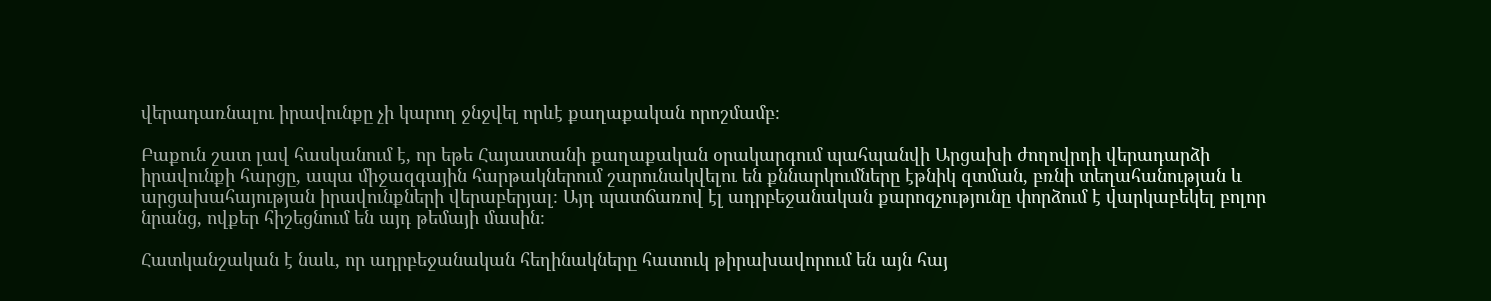վերադառնալու իրավունքը չի կարող ջնջվել որևէ քաղաքական որոշմամբ։

Բաքուն շատ լավ հասկանում է, որ եթե Հայաստանի քաղաքական օրակարգում պահպանվի Արցախի ժողովրդի վերադարձի իրավունքի հարցը, ապա միջազգային հարթակներում շարունակվելու են քննարկումները էթնիկ զտման, բռնի տեղահանության և արցախահայության իրավունքների վերաբերյալ։ Այդ պատճառով էլ ադրբեջանական քարոզչությունը փորձում է վարկաբեկել բոլոր նրանց, ովքեր հիշեցնում են այդ թեմայի մասին։

Հատկանշական է նաև, որ ադրբեջանական հեղինակները հատուկ թիրախավորում են այն հայ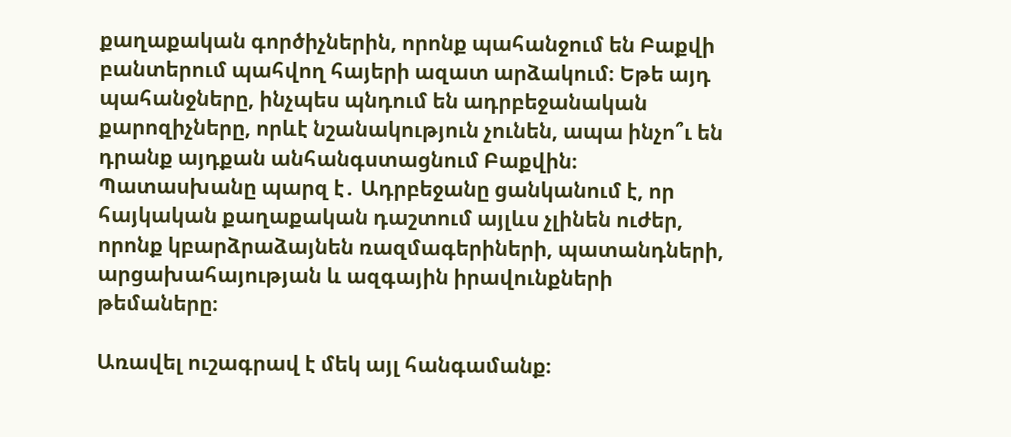քաղաքական գործիչներին, որոնք պահանջում են Բաքվի բանտերում պահվող հայերի ազատ արձակում։ Եթե այդ պահանջները, ինչպես պնդում են ադրբեջանական քարոզիչները, որևէ նշանակություն չունեն, ապա ինչո՞ւ են դրանք այդքան անհանգստացնում Բաքվին։ Պատասխանը պարզ է․ Ադրբեջանը ցանկանում է, որ հայկական քաղաքական դաշտում այլևս չլինեն ուժեր, որոնք կբարձրաձայնեն ռազմագերիների, պատանդների, արցախահայության և ազգային իրավունքների թեմաները։

Առավել ուշագրավ է մեկ այլ հանգամանք։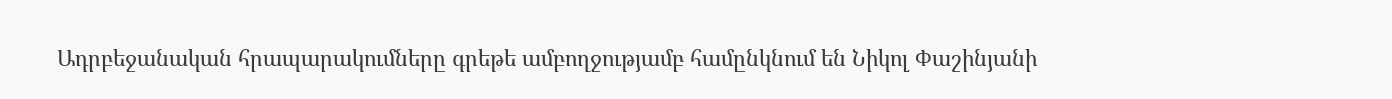Ադրբեջանական հրապարակումները գրեթե ամբողջությամբ համընկնում են Նիկոլ Փաշինյանի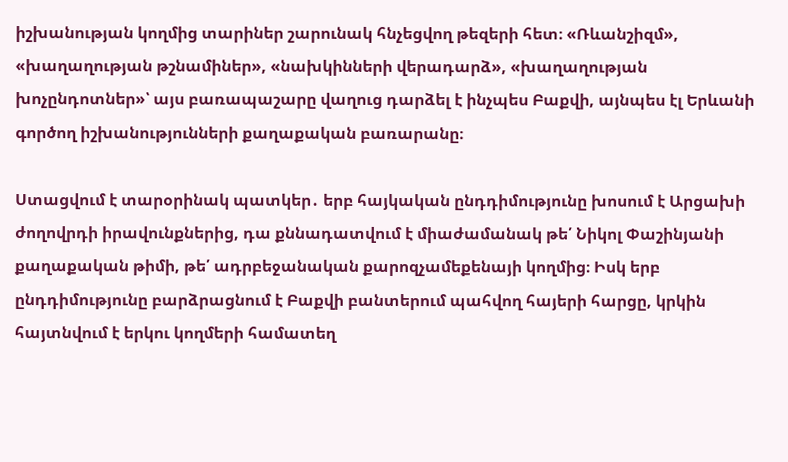իշխանության կողմից տարիներ շարունակ հնչեցվող թեզերի հետ։ «Ռևանշիզմ», «խաղաղության թշնամիներ», «նախկինների վերադարձ», «խաղաղության խոչընդոտներ»՝ այս բառապաշարը վաղուց դարձել է ինչպես Բաքվի, այնպես էլ Երևանի գործող իշխանությունների քաղաքական բառարանը։

Ստացվում է տարօրինակ պատկեր․ երբ հայկական ընդդիմությունը խոսում է Արցախի ժողովրդի իրավունքներից, դա քննադատվում է միաժամանակ թե՛ Նիկոլ Փաշինյանի քաղաքական թիմի, թե՛ ադրբեջանական քարոզչամեքենայի կողմից։ Իսկ երբ ընդդիմությունը բարձրացնում է Բաքվի բանտերում պահվող հայերի հարցը, կրկին հայտնվում է երկու կողմերի համատեղ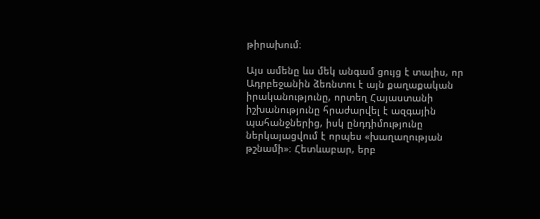թիրախում։

Այս ամենը ևս մեկ անգամ ցույց է տալիս, որ Ադրբեջանին ձեռնտու է այն քաղաքական իրականությունը, որտեղ Հայաստանի իշխանությունը հրաժարվել է ազգային պահանջներից, իսկ ընդդիմությունը ներկայացվում է որպես «խաղաղության թշնամի»։ Հետևաբար, երբ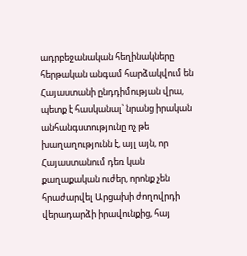ադրբեջանական հեղինակները հերթական անգամ հարձակվում են Հայաստանի ընդդիմության վրա, պետք է հասկանալ՝ նրանց իրական անհանգստությունը ոչ թե խաղաղությունն է, այլ այն, որ Հայաստանում դեռ կան քաղաքական ուժեր, որոնք չեն հրաժարվել Արցախի ժողովրդի վերադարձի իրավունքից, հայ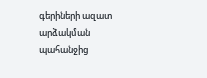գերիների ազատ արձակման պահանջից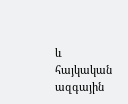և հայկական ազգային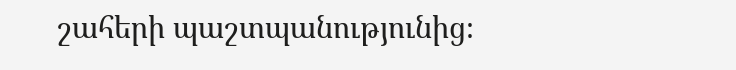շահերի պաշտպանությունից։